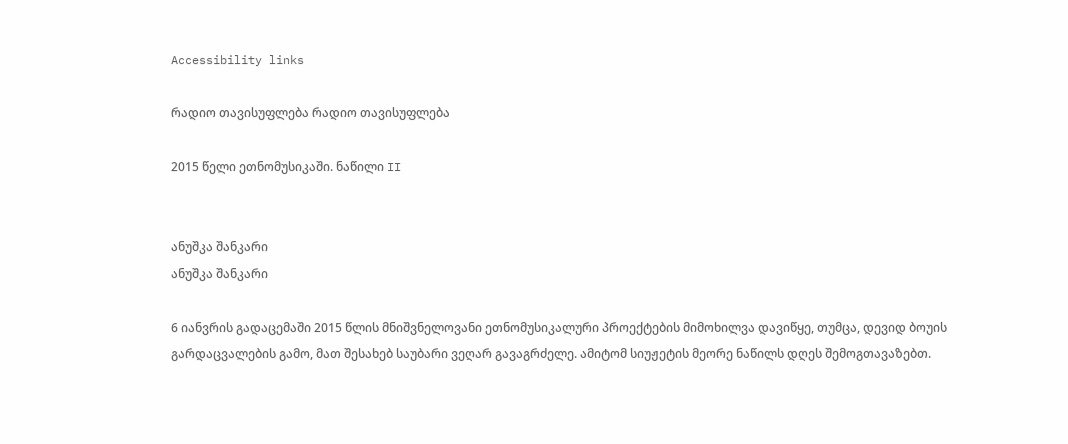Accessibility links

რადიო თავისუფლება რადიო თავისუფლება

2015 წელი ეთნომუსიკაში. ნაწილი II


ანუშკა შანკარი
ანუშკა შანკარი

6 იანვრის გადაცემაში 2015 წლის მნიშვნელოვანი ეთნომუსიკალური პროექტების მიმოხილვა დავიწყე, თუმცა, დევიდ ბოუის გარდაცვალების გამო, მათ შესახებ საუბარი ვეღარ გავაგრძელე. ამიტომ სიუჟეტის მეორე ნაწილს დღეს შემოგთავაზებთ.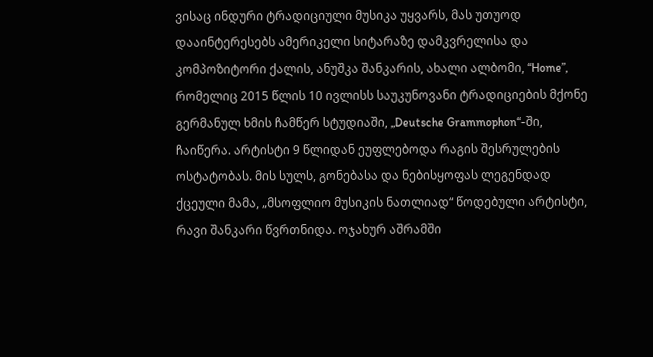ვისაც ინდური ტრადიციული მუსიკა უყვარს, მას უთუოდ დააინტერესებს ამერიკელი სიტარაზე დამკვრელისა და კომპოზიტორი ქალის, ანუშკა შანკარის, ახალი ალბომი, “Home”, რომელიც 2015 წლის 10 ივლისს საუკუნოვანი ტრადიციების მქონე გერმანულ ხმის ჩამწერ სტუდიაში, „Deutsche Grammophon“-ში, ჩაიწერა. არტისტი 9 წლიდან ეუფლებოდა რაგის შესრულების ოსტატობას. მის სულს, გონებასა და ნებისყოფას ლეგენდად ქცეული მამა, „მსოფლიო მუსიკის ნათლიად“ წოდებული არტისტი, რავი შანკარი წვრთნიდა. ოჯახურ აშრამში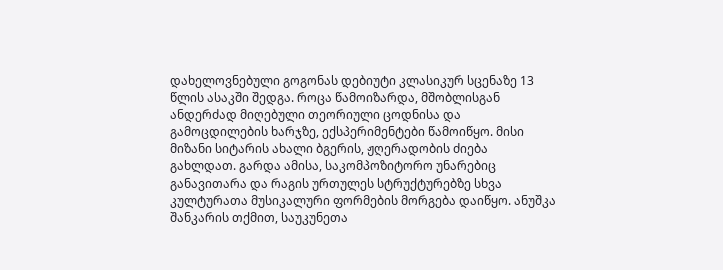დახელოვნებული გოგონას დებიუტი კლასიკურ სცენაზე 13 წლის ასაკში შედგა. როცა წამოიზარდა, მშობლისგან ანდერძად მიღებული თეორიული ცოდნისა და გამოცდილების ხარჯზე, ექსპერიმენტები წამოიწყო. მისი მიზანი სიტარის ახალი ბგერის, ჟღერადობის ძიება გახლდათ. გარდა ამისა, საკომპოზიტორო უნარებიც განავითარა და რაგის ურთულეს სტრუქტურებზე სხვა კულტურათა მუსიკალური ფორმების მორგება დაიწყო. ანუშკა შანკარის თქმით, საუკუნეთა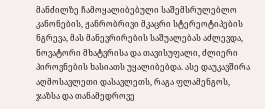მანძილზე ჩამოყალიბებული საშემსრულებლო კანონების, ჟანრობრივი მკაცრი სტერეოტიპების ნგრევა, მას მანევრირების საშუალებას აძლევდა, ნოვატორი მხატვრისა და თავისუფალი, ძლიერი პიროვნების ხასიათს უყალიბებდა. ასე დაუკავშირა აღმოსავლეთი დასავლეთს, რაგა ფლამენგოს, ჯაზსა და თანამედროვე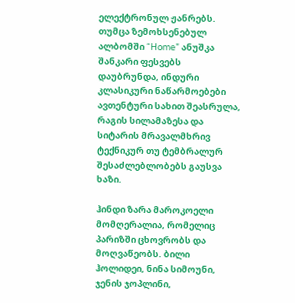ელექტრონულ ჟანრებს. თუმცა ზემოხსენებულ ალბომში “Home” ანუშკა შანკარი ფესვებს დაუბრუნდა, ინდური კლასიკური ნაწარმოებები ავთენტური სახით შეასრულა, რაგის სილამაზესა და სიტარის მრავალმხრივ ტექნიკურ თუ ტემბრალურ შესაძლებლობებს გაუსვა ხაზი.

ჰინდი ზარა მაროკოელი მომღერალია, რომელიც პარიზში ცხოვრობს და მოღვაწეობს. ბილი ჰოლიდეი, ნინა სიმოუნი, ჯენის ჯოპლინი,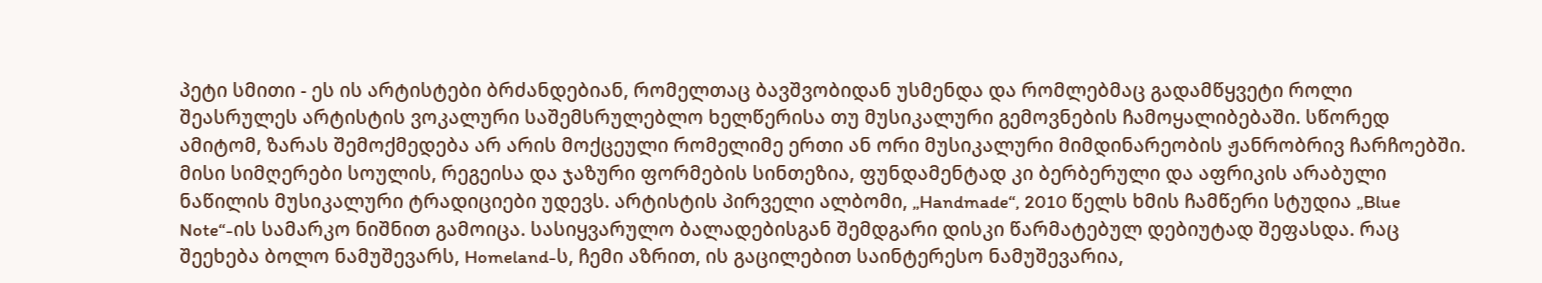პეტი სმითი - ეს ის არტისტები ბრძანდებიან, რომელთაც ბავშვობიდან უსმენდა და რომლებმაც გადამწყვეტი როლი შეასრულეს არტისტის ვოკალური საშემსრულებლო ხელწერისა თუ მუსიკალური გემოვნების ჩამოყალიბებაში. სწორედ ამიტომ, ზარას შემოქმედება არ არის მოქცეული რომელიმე ერთი ან ორი მუსიკალური მიმდინარეობის ჟანრობრივ ჩარჩოებში. მისი სიმღერები სოულის, რეგეისა და ჯაზური ფორმების სინთეზია, ფუნდამენტად კი ბერბერული და აფრიკის არაბული ნაწილის მუსიკალური ტრადიციები უდევს. არტისტის პირველი ალბომი, „Handmade“, 2010 წელს ხმის ჩამწერი სტუდია „Blue Note“-ის სამარკო ნიშნით გამოიცა. სასიყვარულო ბალადებისგან შემდგარი დისკი წარმატებულ დებიუტად შეფასდა. რაც შეეხება ბოლო ნამუშევარს, Homeland-ს, ჩემი აზრით, ის გაცილებით საინტერესო ნამუშევარია,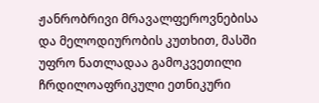ჟანრობრივი მრავალფეროვნებისა და მელოდიურობის კუთხით, მასში უფრო ნათლადაა გამოკვეთილი ჩრდილოაფრიკული ეთნიკური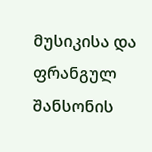მუსიკისა და ფრანგულ შანსონის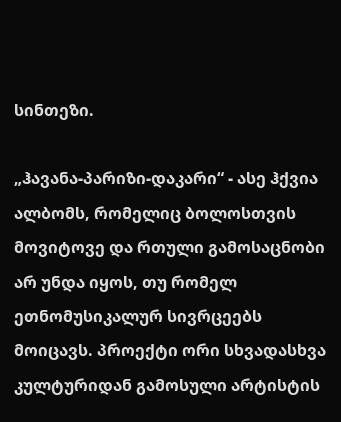სინთეზი.

„ჰავანა-პარიზი-დაკარი“ - ასე ჰქვია ალბომს, რომელიც ბოლოსთვის მოვიტოვე და რთული გამოსაცნობი არ უნდა იყოს, თუ რომელ ეთნომუსიკალურ სივრცეებს მოიცავს. პროექტი ორი სხვადასხვა კულტურიდან გამოსული არტისტის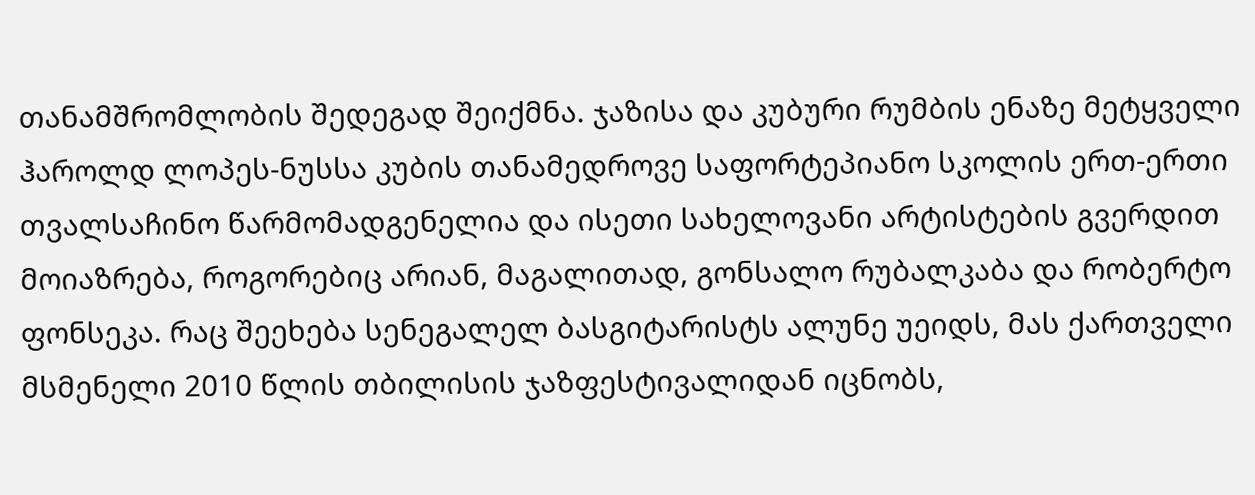თანამშრომლობის შედეგად შეიქმნა. ჯაზისა და კუბური რუმბის ენაზე მეტყველი ჰაროლდ ლოპეს-ნუსსა კუბის თანამედროვე საფორტეპიანო სკოლის ერთ-ერთი თვალსაჩინო წარმომადგენელია და ისეთი სახელოვანი არტისტების გვერდით მოიაზრება, როგორებიც არიან, მაგალითად, გონსალო რუბალკაბა და რობერტო ფონსეკა. რაც შეეხება სენეგალელ ბასგიტარისტს ალუნე უეიდს, მას ქართველი მსმენელი 2010 წლის თბილისის ჯაზფესტივალიდან იცნობს,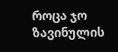როცა ჯო ზავინულის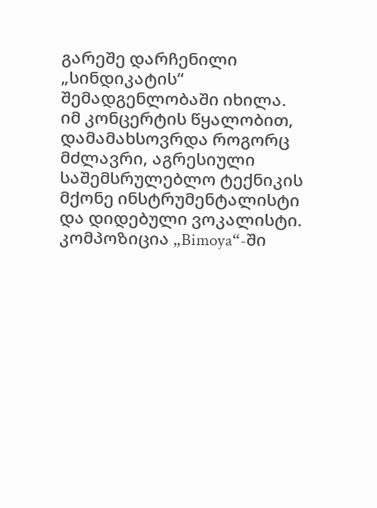გარეშე დარჩენილი „სინდიკატის“ შემადგენლობაში იხილა. იმ კონცერტის წყალობით, დამამახსოვრდა როგორც მძლავრი, აგრესიული საშემსრულებლო ტექნიკის მქონე ინსტრუმენტალისტი და დიდებული ვოკალისტი. კომპოზიცია „Bimoya“-ში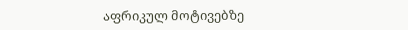აფრიკულ მოტივებზე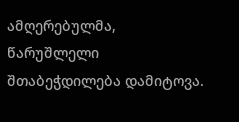ამღერებულმა, წარუშლელი შთაბეჭდილება დამიტოვა.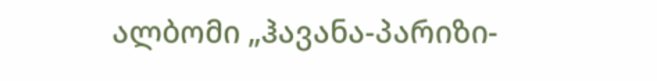ალბომი „ჰავანა-პარიზი-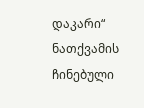დაკარი“ ნათქვამის ჩინებული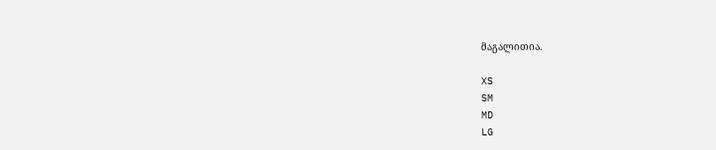მაგალითია.

XS
SM
MD
LG